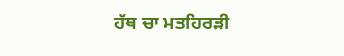ਹੱਥ ਚਾ ਮਤਹਿਰੜੀ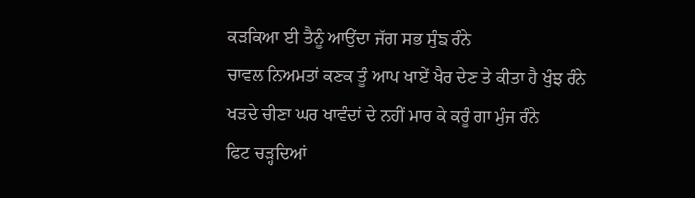ਕੜਕਿਆ ਈ ਤੈਨੂੰ ਆਉਂਦਾ ਜੱਗ ਸਭ ਸੁੰਙ ਰੰਨੇ
ਚਾਵਲ ਨਿਅਮਤਾਂ ਕਣਕ ਤੂੰ ਆਪ ਖਾਏਂ ਖੈਰ ਦੇਣ ਤੇ ਕੀਤਾ ਹੈ ਖੁੰਝ ਰੰਨੇ
ਖੜਦੇ ਚੀਣਾ ਘਰ ਖਾਵੰਦਾਂ ਦੇ ਨਹੀਂ ਮਾਰ ਕੇ ਕਰੂੰ ਗਾ ਮੁੰਜ ਰੰਨੇ
ਫਿਟ ਚੜ੍ਹਦਿਆਂ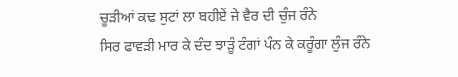ਚੂੜੀਆਂ ਕਢ ਸੁਟਾਂ ਲਾ ਬਹੀਏਂ ਜੇ ਵੈਰ ਦੀ ਚੁੰਜ ਰੰਨੇ
ਸਿਰ ਫਾਵੜੀ ਮਾਰ ਕੇ ਦੰਦ ਝਾੜੂੰ ਟੰਗਾਂ ਪੰਨ ਕੇ ਕਰੂੰਗਾ ਲੁੰਜ ਰੰਨੇ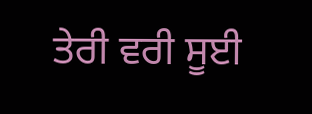ਤੇਰੀ ਵਰੀ ਸੂਈ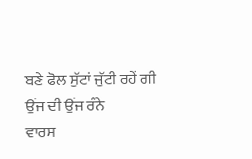ਬਣੇ ਫੋਲ ਸੁੱਟਾਂ ਜੁੱਟੀ ਰਹੇਂ ਗੀ ਉਂਜ ਦੀ ਉਂਜ ਰੰਨੇ
ਵਾਰਸ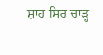ਸ਼ਾਹ ਸਿਰ ਚਾੜ੍ਹ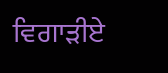ਵਿਗਾੜੀਏ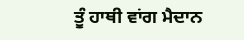ਤੂੰ ਹਾਥੀ ਵਾਂਗ ਮੈਦਾਨ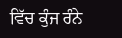ਵਿੱਚ ਕੁੰਜ ਰੰਨੇ